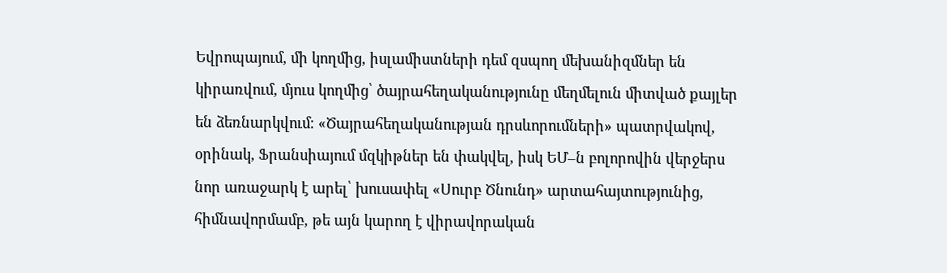Եվրոպայում, մի կողմից, իսլամիստների դեմ զսպող մեխանիզմներ են կիրառվում, մյուս կողմից՝ ծայրահեղականությունը մեղմելուն միտված քայլեր են ձեռնարկվում։ «Ծայրահեղականության դրսևորումների» պատրվակով, օրինակ, Ֆրանսիայում մզկիթներ են փակվել, իսկ ԵՄ–ն բոլորովին վերջերս նոր առաջարկ է արել՝ խուսափել «Սուրբ Ծնունդ» արտահայտությունից, հիմնավորմամբ, թե այն կարող է վիրավորական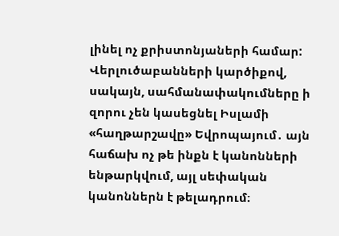լինել ոչ քրիստոնյաների համար: Վերլուծաբանների կարծիքով, սակայն, սահմանափակումները ի զորու չեն կասեցնել Իսլամի «հաղթարշավը» Եվրոպայում․ այն հաճախ ոչ թե ինքն է կանոնների ենթարկվում, այլ սեփական կանոններն է թելադրում։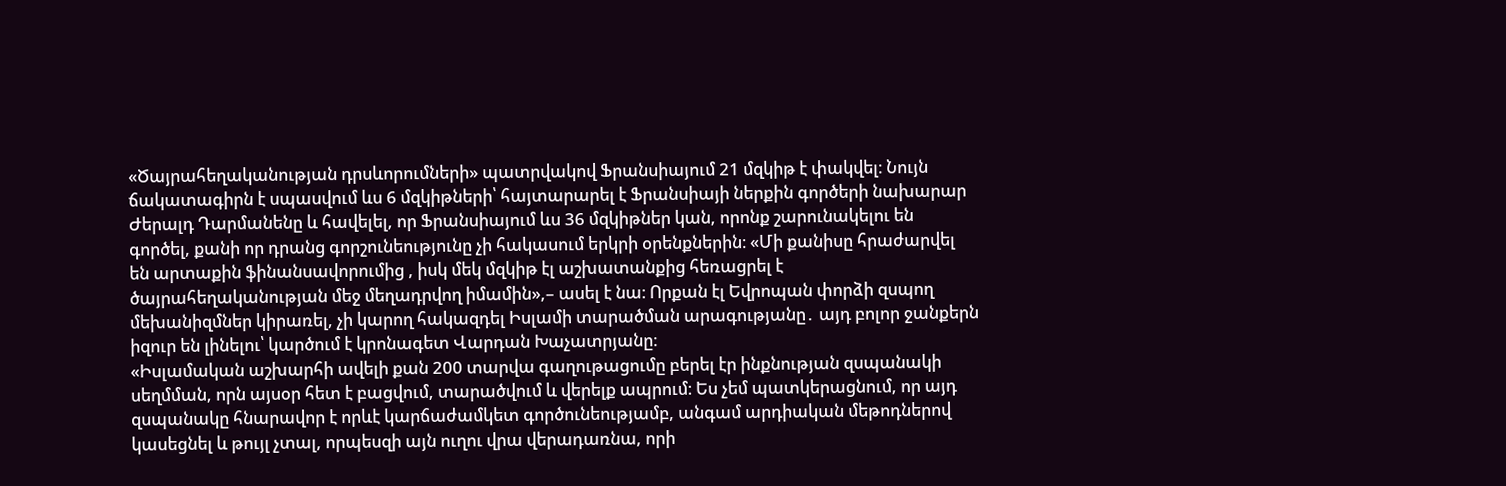«Ծայրահեղականության դրսևորումների» պատրվակով Ֆրանսիայում 21 մզկիթ է փակվել։ Նույն ճակատագիրն է սպասվում ևս 6 մզկիթների՝ հայտարարել է Ֆրանսիայի ներքին գործերի նախարար Ժերալդ Դարմանենը և հավելել, որ Ֆրանսիայում ևս 36 մզկիթներ կան, որոնք շարունակելու են գործել, քանի որ դրանց գորշունեությունը չի հակասում երկրի օրենքներին։ «Մի քանիսը հրաժարվել են արտաքին ֆինանսավորումից , իսկ մեկ մզկիթ էլ աշխատանքից հեռացրել է ծայրահեղականության մեջ մեղադրվող իմամին»,– ասել է նա։ Որքան էլ Եվրոպան փորձի զսպող մեխանիզմներ կիրառել, չի կարող հակազդել Իսլամի տարածման արագությանը․ այդ բոլոր ջանքերն իզուր են լինելու՝ կարծում է կրոնագետ Վարդան Խաչատրյանը։
«Իսլամական աշխարհի ավելի քան 200 տարվա գաղութացումը բերել էր ինքնության զսպանակի սեղմման, որն այսօր հետ է բացվում, տարածվում և վերելք ապրում։ Ես չեմ պատկերացնում, որ այդ զսպանակը հնարավոր է որևէ կարճաժամկետ գործունեությամբ, անգամ արդիական մեթոդներով կասեցնել և թույլ չտալ, որպեսզի այն ուղու վրա վերադառնա, որի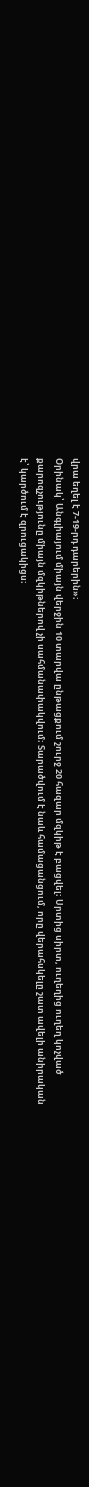վրա եղել է 7-19-րդ դարերին»։
Օրինակ՝ Անգլիայում միայն վերջին 10 տարվա ընթացքում շուրջ 20 հազար մզկիթ է բացվել։ Սրտից սիրտ, ուղեղից ուղեղ կոչված քարոզչությունը միայն մզկիթներով չի սահմանափակվում։ Տարածվում է նաև համացանցում, որը վերահսկելը շատ ավելի անիրական է՝ կարծում է զրուցակիցս։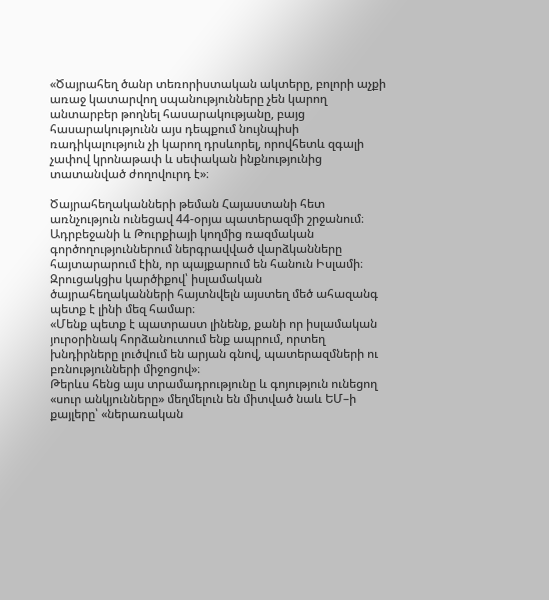«Ծայրահեղ ծանր տեռորիստական ակտերը, բոլորի աչքի առաջ կատարվող սպանությունները չեն կարող անտարբեր թողնել հասարակությանը, բայց հասարակությունն այս դեպքում նույնպիսի ռադիկալություն չի կարող դրսևորել, որովհետև զգալի չափով կրոնաթափ և սեփական ինքնությունից տատանված ժողովուրդ է»։

Ծայրահեղականների թեման Հայաստանի հետ առնչություն ունեցավ 44-օրյա պատերազմի շրջանում։ Ադրբեջանի և Թուրքիայի կողմից ռազմական գործողություններում ներգրավված վարձկանները հայտարարում էին, որ պայքարում են հանուն Իսլամի։ Զրուցակցիս կարծիքով՝ իսլամական ծայրահեղականների հայտնվելն այստեղ մեծ ահազանգ պետք է լինի մեզ համար։
«Մենք պետք է պատրաստ լինենք, քանի որ իսլամական յուրօրինակ հորձանուտում ենք ապրում, որտեղ խնդիրները լուծվում են արյան գնով, պատերազմների ու բռնությունների միջոցով»։
Թերևս հենց այս տրամադրությունը և գոյություն ունեցող «սուր անկյունները» մեղմելուն են միտված նաև ԵՄ–ի քայլերը՝ «ներառական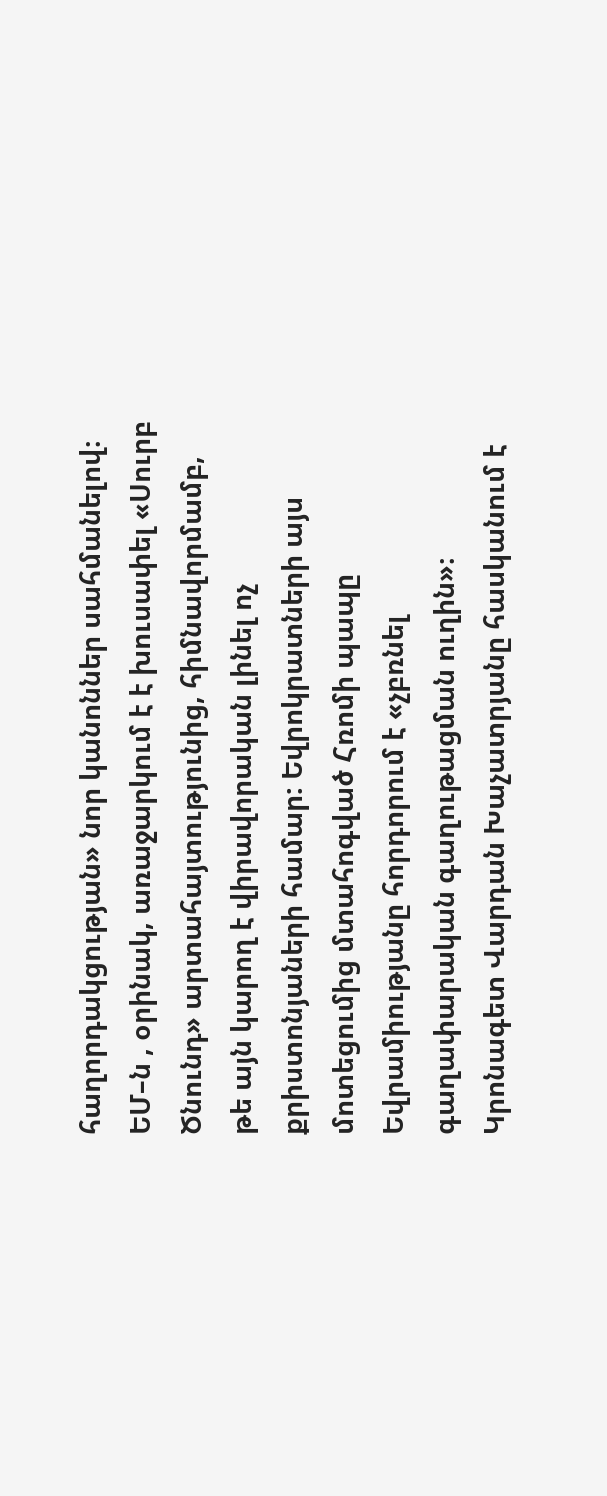հաղորդակցության» նոր կանոններ սահմանելով։ ԵՄ–ն , օրինակ, առաջարկում է է խուսափել «Սուրբ Ծնունդ» արտահայտությունից, հիմնավորմամբ, թե այն կարող է վիրավորական լինել ոչ քրիստոնյաների համար: Եվրոկրատների այս մոտեցումից մտահոգված Հռոմի պապը Եվրամիությանը հորդորում է «չբռնել գաղափարական գաղութացման ուղին»։ Կրոնագետ Վարդան Խաչատրյանը հասկանում է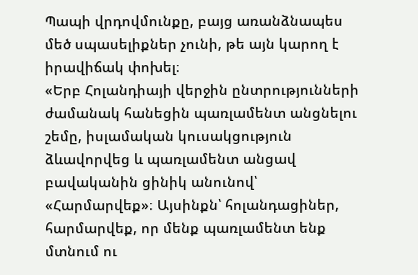Պապի վրդովմունքը, բայց առանձնապես մեծ սպասելիքներ չունի, թե այն կարող է իրավիճակ փոխել։
«Երբ Հոլանդիայի վերջին ընտրությունների ժամանակ հանեցին պառլամենտ անցնելու շեմը, իսլամական կուսակցություն ձևավորվեց և պառլամենտ անցավ բավականին ցինիկ անունով՝ «Հարմարվեք»։ Այսինքն՝ հոլանդացիներ, հարմարվեք, որ մենք պառլամենտ ենք մտնում ու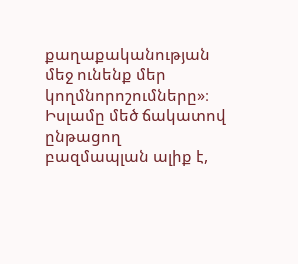քաղաքականության մեջ ունենք մեր կողմնորոշումները»։
Իսլամը մեծ ճակատով ընթացող բազմապլան ալիք է,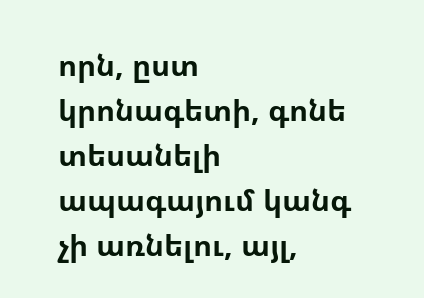որն, ըստ կրոնագետի, գոնե տեսանելի ապագայում կանգ չի առնելու, այլ,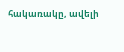հակառակը, ավելի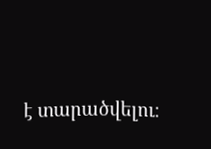է տարածվելու։